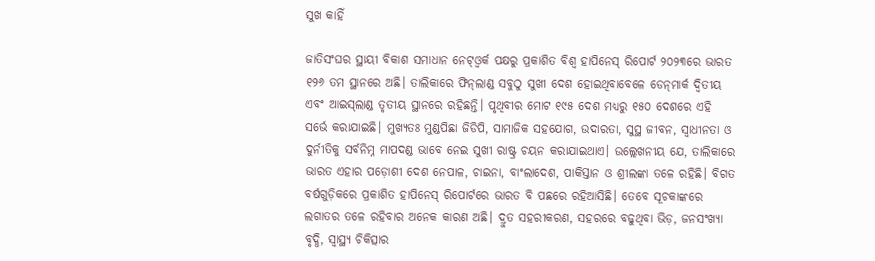ସୁଖ କାହିଁ

ଜାତିସଂଘର ସ୍ଥାୟୀ ବିକାଶ ସମାଧାନ ନେଟ୍‌ଓ୍ବର୍କ ପକ୍ଷରୁ ପ୍ରକାଶିତ ବିଶ୍ୱ ହାପିନେସ୍‌ ରିପୋର୍ଟ ୨୦୨୩ରେ ଭାରତ ୧୨୬ ତମ ସ୍ଥାନରେ ଅଛି। ତାଲିକାରେ ଫିନ୍‌ଲାଣ୍ଡ ସବୁଠୁ ସୁଖୀ ଦେଶ ହୋଇଥିବାବେଳେ ଡେନ୍‌ମାର୍କ ଦ୍ୱିତୀୟ ଏବଂ ଆଇସ୍‌ଲାଣ୍ଡ ତୃତୀୟ ସ୍ଥାନରେ ରହିଛନ୍ତି। ପୃଥିବୀର ମୋଟ ୧୯୫ ଦେଶ ମଧ୍ୟରୁ ୧୫୦ ଦେଶରେ ଏହି ସର୍ଭେ କରାଯାଇଛି। ମୁଖ୍ୟତଃ ମୁଣ୍ଡପିଛା ଜିଡିପି, ସାମାଜିକ ସହଯୋଗ, ଉଦାରତା, ସୁସ୍ଥ ଜୀବନ, ସ୍ବାଧୀନତା ଓ ଦୁର୍ନୀତିକୁ ସର୍ବନିମ୍ନ ମାପଦଣ୍ଡ ଭାବେ ନେଇ ସୁଖୀ ରାଷ୍ଟ୍ର ଚୟନ କରାଯାଇଥାଏ। ଉଲ୍ଲେଖନୀୟ ଯେ, ତାଲିକାରେ ଭାରତ ଏହାର ପଡ଼ୋଶୀ ଦେଶ ନେପାଳ, ଚାଇନା, ବାଂଲାଦେଶ, ପାକିସ୍ତାନ ଓ ଶ୍ରୀଲଙ୍କା ତଳେ ରହିଛି। ବିଗତ ବର୍ଷଗୁଡ଼ିକରେ ପ୍ରକାଶିତ ହାପିନେସ୍‌ ରିପୋର୍ଟରେ ଭାରତ ବି ପଛରେ ରହିଆସିଛି। ତେବେ ସୂଚକାଙ୍କରେ ଲଗାତର ତଳେ ରହିବାର ଅନେକ କାରଣ ଅଛି। ଦ୍ରୁତ ସହରୀକରଣ, ସହରରେ ବଢୁଥିବା ଭିଡ଼, ଜନସଂଖ୍ୟା ବୃଦ୍ଧି, ସ୍ବାସ୍ଥ୍ୟ ଚିକିତ୍ସାର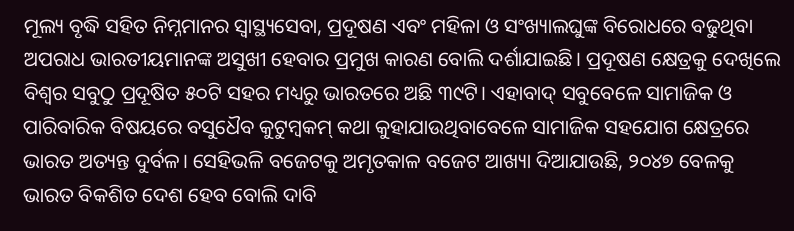ମୂଲ୍ୟ ବୃଦ୍ଧି ସହିତ ନିମ୍ନମାନର ସ୍ବାସ୍ଥ୍ୟସେବା, ପ୍ରଦୂଷଣ ଏବଂ ମହିଳା ଓ ସଂଖ୍ୟାଲଘୁଙ୍କ ବିରୋଧରେ ବଢୁଥିବା ଅପରାଧ ଭାରତୀୟମାନଙ୍କ ଅସୁଖୀ ହେବାର ପ୍ରମୁଖ କାରଣ ବୋଲି ଦର୍ଶାଯାଇଛି। ପ୍ରଦୂଷଣ କ୍ଷେତ୍ରକୁ ଦେଖିଲେ ବିଶ୍ୱର ସବୁଠୁ ପ୍ରଦୂଷିତ ୫୦ଟି ସହର ମଧ୍ୟରୁ ଭାରତରେ ଅଛି ୩୯ଟି। ଏହାବାଦ୍‌ ସବୁବେଳେ ସାମାଜିକ ଓ ପାରିବାରିକ ବିଷୟରେ ବସୁଧୈବ କୁଟୁମ୍ବକମ୍‌ କଥା କୁହାଯାଉଥିବାବେଳେ ସାମାଜିକ ସହଯୋଗ କ୍ଷେତ୍ରରେ ଭାରତ ଅତ୍ୟନ୍ତ ଦୁର୍ବଳ। ସେହିଭଳି ବଜେଟକୁ ଅମୃତକାଳ ବଜେଟ ଆଖ୍ୟା ଦିଆଯାଉଛି, ୨୦୪୭ ବେଳକୁ ଭାରତ ବିକଶିତ ଦେଶ ହେବ ବୋଲି ଦାବି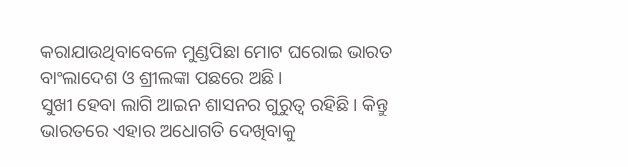କରାଯାଉଥିବାବେଳେ ମୁଣ୍ଡପିଛା ମୋଟ ଘରୋଇ ଭାରତ ବାଂଲାଦେଶ ଓ ଶ୍ରୀଲଙ୍କା ପଛରେ ଅଛି।
ସୁଖୀ ହେବା ଲାଗି ଆଇନ ଶାସନର ଗୁରୁତ୍ୱ ରହିଛି। କିନ୍ତୁ ଭାରତରେ ଏହାର ଅଧୋଗତି ଦେଖିବାକୁ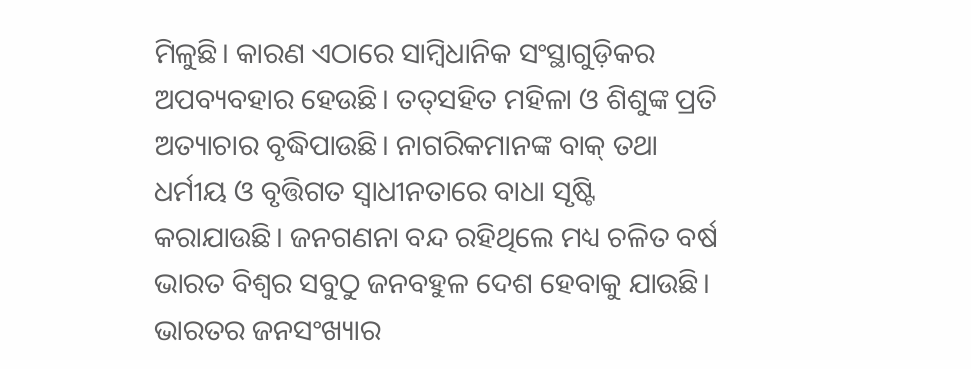ମିଳୁଛି। କାରଣ ଏଠାରେ ସାମ୍ବିଧାନିକ ସଂସ୍ଥାଗୁଡ଼ିକର ଅପବ୍ୟବହାର ହେଉଛି। ତତ୍‌ସହିତ ମହିଳା ଓ ଶିଶୁଙ୍କ ପ୍ରତି ଅତ୍ୟାଚାର ବୃଦ୍ଧିପାଉଛି। ନାଗରିକମାନଙ୍କ ବାକ୍‌ ତଥା ଧର୍ମୀୟ ଓ ବୃତ୍ତିଗତ ସ୍ବାଧୀନତାରେ ବାଧା ସୃଷ୍ଟି କରାଯାଉଛି। ଜନଗଣନା ବନ୍ଦ ରହିଥିଲେ ମଧ୍ୟ ଚଳିତ ବର୍ଷ ଭାରତ ବିଶ୍ୱର ସବୁଠୁ ଜନବହୁଳ ଦେଶ ହେବାକୁ ଯାଉଛି। ଭାରତର ଜନସଂଖ୍ୟାର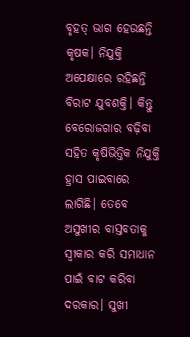ବୃହତ୍‌ ଭାଗ ହେଉଛନ୍ତି କୃଷକ। ନିଯୁକ୍ତି ଅପେକ୍ଷାରେ ରହିଛନ୍ତି ବିରାଟ ଯୁବଶକ୍ତି। କିନ୍ତୁ ବେରୋଜଗାର ବଢ଼ିବା ସହିତ କୃଷିଭିତ୍ତିକ ନିଯୁକ୍ତି ହ୍ରାସ ପାଇବାରେ ଲାଗିଛି। ତେବେ ଅସୁଖୀର ବାସ୍ତବତାକୁ ସ୍ବୀକାର କରି ସମାଧାନ ପାଇଁ ବାଟ କରିବା ଦରକାର। ସୁଖୀ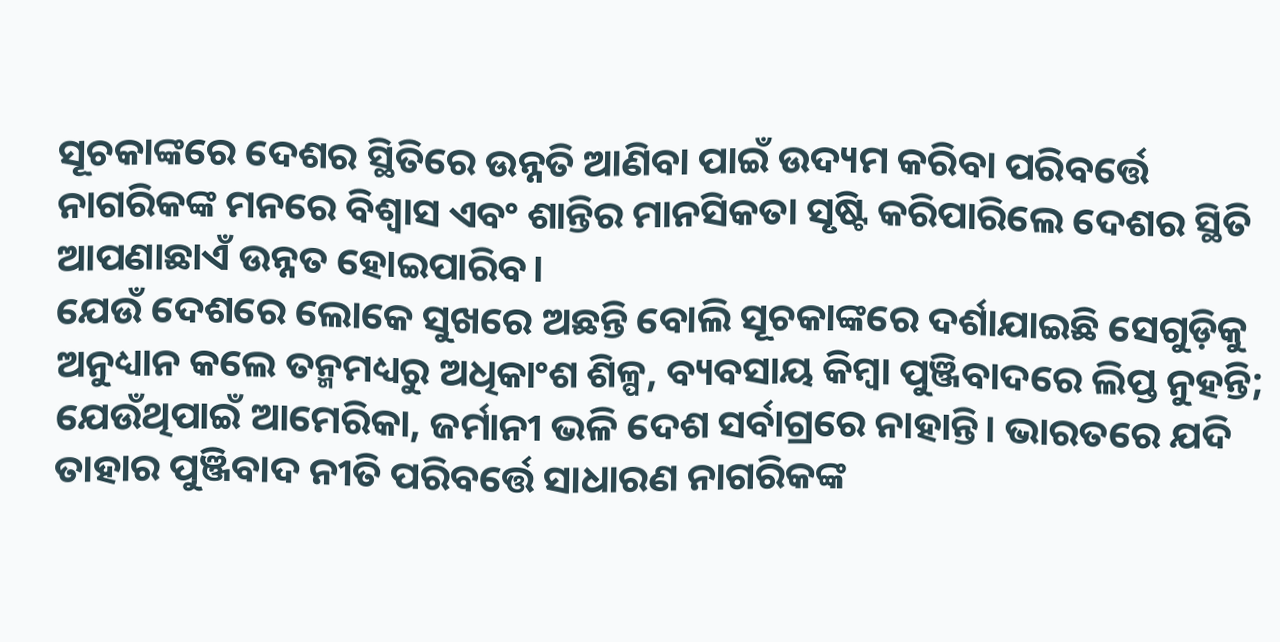ସୂଚକାଙ୍କରେ ଦେଶର ସ୍ଥିତିରେ ଉନ୍ନତି ଆଣିବା ପାଇଁ ଉଦ୍ୟମ କରିବା ପରିବର୍ତ୍ତେ ନାଗରିକଙ୍କ ମନରେ ବିଶ୍ୱାସ ଏବଂ ଶାନ୍ତିର ମାନସିକତା ସୃଷ୍ଟି କରିପାରିଲେ ଦେଶର ସ୍ଥିତି ଆପଣାଛାଏଁ ଉନ୍ନତ ହୋଇପାରିବ।
ଯେଉଁ ଦେଶରେ ଲୋକେ ସୁଖରେ ଅଛନ୍ତି ବୋଲି ସୂଚକାଙ୍କରେ ଦର୍ଶାଯାଇଛି ସେଗୁଡ଼ିକୁ ଅନୁଧ୍ୟାନ କଲେ ତନ୍ମମଧ୍ୟରୁ ଅଧିକାଂଶ ଶିଳ୍ପ, ବ୍ୟବସାୟ କିମ୍ବା ପୁଞ୍ଜିବାଦରେ ଲିପ୍ତ ନୁହନ୍ତି; ଯେଉଁଥିପାଇଁ ଆମେରିକା, ଜର୍ମାନୀ ଭଳି ଦେଶ ସର୍ବାଗ୍ରରେ ନାହାନ୍ତି। ଭାରତରେ ଯଦି ତାହାର ପୁଞ୍ଜିବାଦ ନୀତି ପରିବର୍ତ୍ତେ ସାଧାରଣ ନାଗରିକଙ୍କ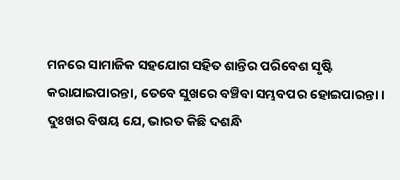ମନରେ ସାମାଜିକ ସହଯୋଗ ସହିତ ଶାନ୍ତିର ପରିବେଶ ସୃଷ୍ଟି କରାଯାଇପାରନ୍ତା, ତେବେ ସୁଖରେ ବଞ୍ଚିବା ସମ୍ଭବପର ହୋଇପାରନ୍ତା। ଦୁଃଖର ବିଷୟ ଯେ, ଭାରତ କିଛି ଦଶନ୍ଧି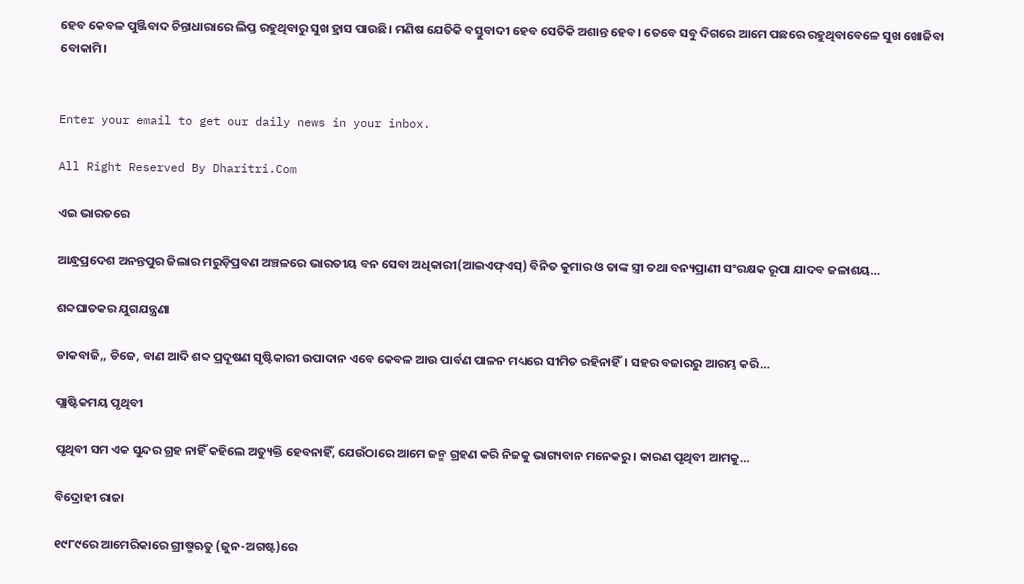ହେବ କେବଳ ପୁଞ୍ଜିବାଦ ଚିନ୍ତାଧାରାରେ ଲିପ୍ତ ରହୁଥିବାରୁ ସୁଖ ହ୍ରାସ ପାଉଛି। ମଣିଷ ଯେତିକି ବସ୍ତୁବାଦୀ ହେବ ସେତିକି ଅଶାନ୍ତ ହେବ। ତେବେ ସବୁ ଦିଗରେ ଆମେ ପଛରେ ରହୁଥିବାବେଳେ ସୁଖ ଖୋଜିବା ବୋକାମି।


Enter your email to get our daily news in your inbox.

All Right Reserved By Dharitri.Com

ଏଇ ଭାରତରେ

ଆନ୍ଧ୍ରପ୍ରଦେଶ ଅନନ୍ତପୁର ଜିଲାର ମରୁଡ଼ିପ୍ରବଣ ଅଞ୍ଚଳରେ ଭାରତୀୟ ବନ ସେବା ଅଧିକାରୀ(ଆଇଏଫ୍‌ଏସ୍‌) ବିନିତ କୁମାର ଓ ତାଙ୍କ ସ୍ତ୍ରୀ ତଥା ବନ୍ୟପ୍ରାଣୀ ସଂରକ୍ଷକ ରୂପା ଯାଦବ ଜଳାଶୟ…

ଶବ୍ଦଘାତକର ଯୁଗଯନ୍ତ୍ରଣା

ଡାକବାଜି,, ଡିଜେ, ବାଣ ଆଦି ଶବ୍ଦ ପ୍ରଦୂଷଣ ସୃଷ୍ଟିକାରୀ ଉପାଦାନ ଏବେ କେବଳ ଆଉ ପାର୍ବଣ ପାଳନ ମଧ୍ୟରେ ସୀମିତ ରହିନାହିଁ। ସହର ବଜାରରୁ ଆରମ୍ଭ କରି…

ପ୍ଲାଷ୍ଟିକମୟ ପୃଥିବୀ

ପୃଥିବୀ ସମ ଏକ ସୁନ୍ଦର ଗ୍ରହ ନାହିଁ କହିଲେ ଅତ୍ୟୁକ୍ତି ହେବନାହିଁ, ଯେଉଁଠାରେ ଆମେ ଜନ୍ମ ଗ୍ରହଣ କରି ନିଜକୁ ଭାଗ୍ୟବାନ ମନେକରୁ। କାରଣ ପୃଥିବୀ ଆମକୁ…

ବିଦ୍ରୋହୀ ରାଜା

୧୯୮୯ରେ ଆମେରିକାରେ ଗ୍ରୀଷ୍ମଋତୁ (ଜୁନ-ଅଗଷ୍ଟ)ରେ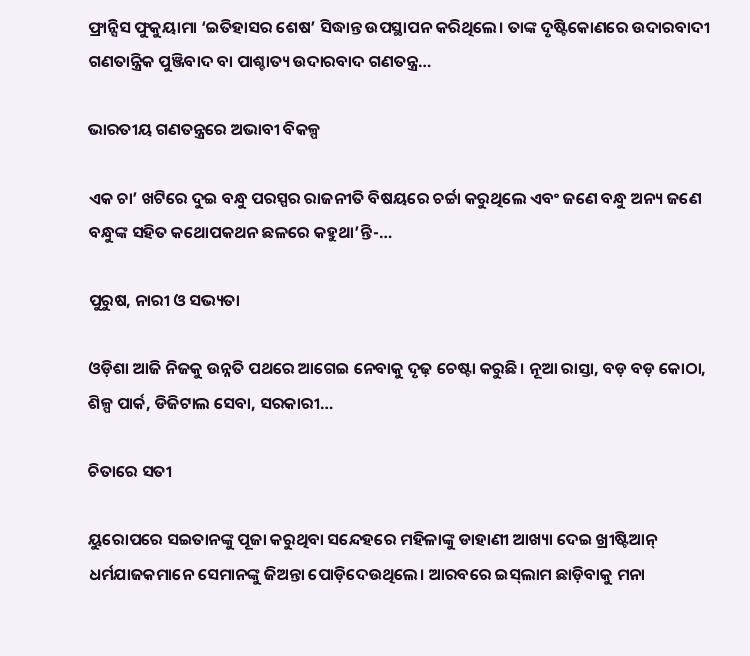ଫ୍ରାନ୍ସିସ ଫୁକୁୟାମା ‘ଇତିହାସର ଶେଷ’ ସିଦ୍ଧାନ୍ତ ଉପସ୍ଥାପନ କରିଥିଲେ। ତାଙ୍କ ଦୃଷ୍ଟିକୋଣରେ ଉଦାରବାଦୀ ଗଣତାନ୍ତ୍ରିକ ପୁଞ୍ଜିବାଦ ବା ପାଶ୍ଚାତ୍ୟ ଉଦାରବାଦ ଗଣତନ୍ତ୍ର…

ଭାରତୀୟ ଗଣତନ୍ତ୍ରରେ ଅଭାବୀ ବିକଳ୍ପ

ଏକ ଚା’ ଖଟିରେ ଦୁଇ ବନ୍ଧୁ ପରସ୍ପର ରାଜନୀତି ବିଷୟରେ ଚର୍ଚ୍ଚା କରୁଥିଲେ ଏବଂ ଜଣେ ବନ୍ଧୁ ଅନ୍ୟ ଜଣେ ବନ୍ଧୁଙ୍କ ସହିତ କଥୋପକଥନ ଛଳରେ କହୁଥା’ନ୍ତି-…

ପୁରୁଷ, ନାରୀ ଓ ସଭ୍ୟତା

ଓଡ଼ିଶା ଆଜି ନିଜକୁ ଉନ୍ନତି ପଥରେ ଆଗେଇ ନେବାକୁ ଦୃଢ଼ ଚେଷ୍ଟା କରୁଛି। ନୂଆ ରାସ୍ତା, ବଡ଼ ବଡ଼ କୋଠା, ଶିଳ୍ପ ପାର୍କ, ଡିଜିଟାଲ ସେବା, ସରକାରୀ…

ଚିତାରେ ସତୀ

ୟୁରୋପରେ ସଇତାନଙ୍କୁ ପୂଜା କରୁଥିବା ସନ୍ଦେହରେ ମହିଳାଙ୍କୁ ଡାହାଣୀ ଆଖ୍ୟା ଦେଇ ଖ୍ରୀଷ୍ଟିଆନ୍‌ ଧର୍ମଯାଜକମାନେ ସେମାନଙ୍କୁ ଜିଅନ୍ତା ପୋଡ଼ିଦେଉଥିଲେ। ଆରବରେ ଇସ୍‌ଲାମ ଛାଡ଼ିବାକୁ ମନା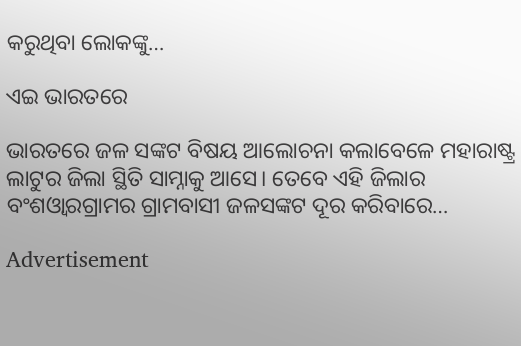କରୁଥିବା ଲୋକଙ୍କୁ…

ଏଇ ଭାରତରେ

ଭାରତରେ ଜଳ ସଙ୍କଟ ବିଷୟ ଆଲୋଚନା କଲାବେଳେ ମହାରାଷ୍ଟ୍ର ଲାଟୁର ଜିଲା ସ୍ଥିତି ସାମ୍ନାକୁ ଆସେ। ତେବେ ଏହି ଜିଲାର ବଂଶଓ୍ବାରଗ୍ରାମର ଗ୍ରାମବାସୀ ଜଳସଙ୍କଟ ଦୂର କରିବାରେ…

Advertisement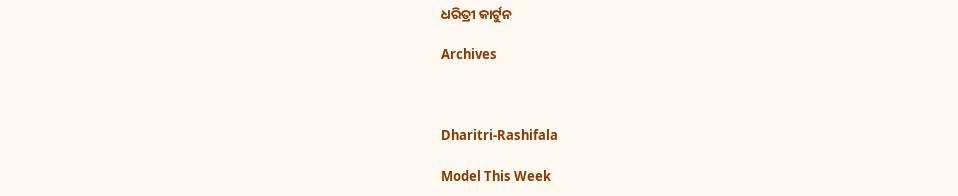ଧରିତ୍ରୀ କାର୍ଟୁନ

Archives



Dharitri-Rashifala

Model This Week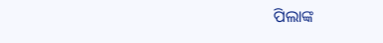ପିଲାଙ୍କ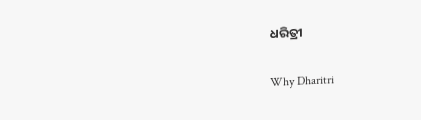ଧରିତ୍ରୀ

Why Dharitri